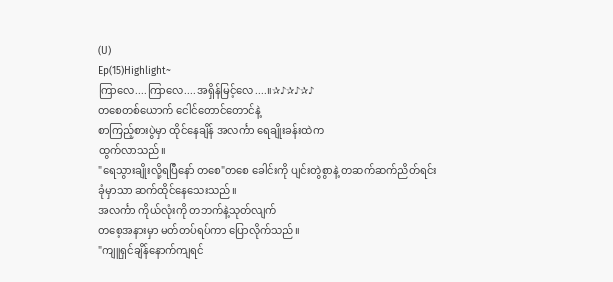(U)
Ep(15)Highlight~
ကြာလေ....ကြာလေ....အရှိန်မြင့်လေ....။✰♪✰♪✰♪
တစေတစ်ယောက် ငေါင်တောင်တောင်နဲ့
စာကြည့်စားပွဲမှာ ထိုင်နေချိန် အလင်္ကာ ရေချိုးခန်းထဲက
ထွက်လာသည်။
"ရေသွားချိုးလို့ရပြီနော် တစေ"တစေ ခေါင်းကို ပျင်းတွဲစွာနဲ့ တဆက်ဆက်ညိတ်ရင်း
ခုံမှာသာ ဆက်ထိုင်နေသေးသည်။
အလင်္ကာ ကိုယ်လုံးကို တဘက်နဲ့သုတ်လျက်
တစေ့အနားမှာ မတ်တပ်ရပ်ကာ ပြောလိုက်သည်။
"ကျူရှင်ချိန်နောက်ကျရင်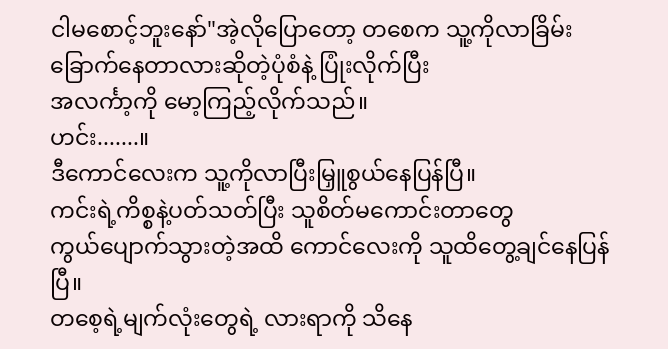ငါမစောင့်ဘူးနော်"အဲ့လိုပြောတော့ တစေက သူ့ကိုလာခြိမ်းခြောက်နေတာလားဆိုတဲ့ပုံစံနဲ့ ပြုံးလိုက်ပြီး
အလင်္ကာ့ကို မော့ကြည့်လိုက်သည်။
ဟင်း.......။
ဒီကောင်လေးက သူ့ကိုလာပြီးမြှူစွယ်နေပြန်ပြီ။
ကင်းရဲ့ကိစ္စနဲ့ပတ်သတ်ပြီး သူစိတ်မကောင်းတာတွေ
ကွယ်ပျောက်သွားတဲ့အထိ ကောင်လေးကို သူထိတွေ့ချင်နေပြန်ပြီ။
တစေ့ရဲ့မျက်လုံးတွေရဲ့ လားရာကို သိနေ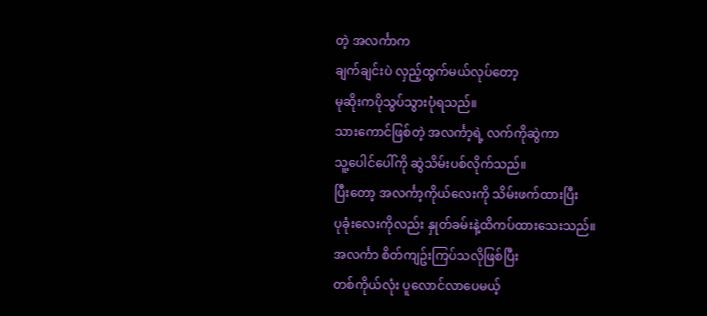တဲ့ အလင်္ကာက
ချက်ချင်းပဲ လှည့်ထွက်မယ်လုပ်တော့
မုဆိုးကပိုသွပ်သွားပုံရသည်။
သားကောင်ဖြစ်တဲ့ အလင်္ကာ့ရဲ့ လက်ကိုဆွဲကာ
သူ့ပေါင်ပေါ်ကို ဆွဲသိမ်းပစ်လိုက်သည်။
ပြီးတော့ အလင်္ကာ့ကိုယ်လေးကို သိမ်းဖက်ထားပြီး
ပုခုံးလေးကိုလည်း နှုတ်ခမ်းနဲ့ထိကပ်ထားသေးသည်။
အလင်္ကာ စိတ်ကျဥ်းကြပ်သလိုဖြစ်ပြီး
တစ်ကိုယ်လုံး ပူလောင်လာပေမယ့်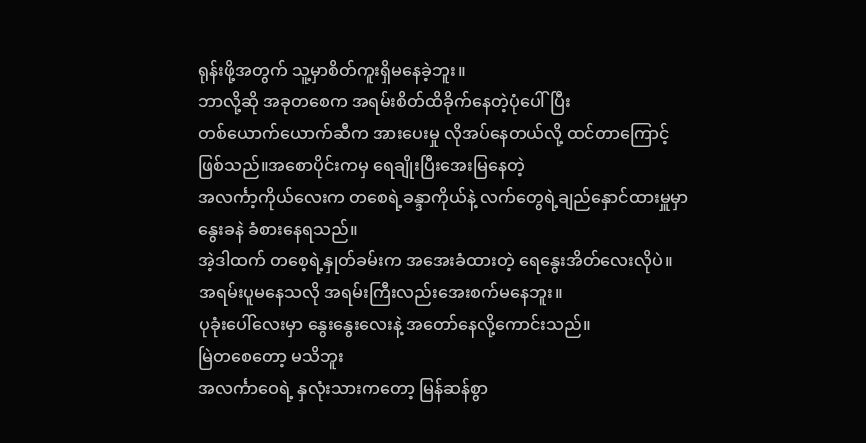ရုန်းဖို့အတွက် သူ့မှာစိတ်ကူးရှိမနေခဲ့ဘူး။
ဘာလို့ဆို အခုတစေက အရမ်းစိတ်ထိခိုက်နေတဲ့ပုံပေါ်ပြီး
တစ်ယောက်ယောက်ဆီက အားပေးမှု လိုအပ်နေတယ်လို့ ထင်တာကြောင့်ဖြစ်သည်။အစောပိုင်းကမှ ရေချိုးပြီးအေးမြနေတဲ့
အလင်္ကာ့ကိုယ်လေးက တစေရဲ့ခန္ဒာကိုယ်နဲ့ လက်တွေရဲ့ချည်နှောင်ထားမှူမှာ
နွေးခနဲ ခံစားနေရသည်။
အဲ့ဒါထက် တစေ့ရဲ့နှုတ်ခမ်းက အအေးခံထားတဲ့ ရေနွေးအိတ်လေးလိုပဲ။
အရမ်းပူမနေသလို အရမ်းကြီးလည်းအေးစက်မနေဘူး။
ပုခုံးပေါ်လေးမှာ နွေးနွေးလေးနဲ့ အတော်နေလို့ကောင်းသည်။
မြဲတစေတော့ မသိဘူး
အလင်္ကာဝေရဲ့ နှလုံးသားကတော့ မြန်ဆန်စွာ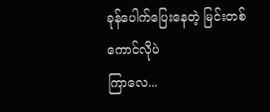ခုန်ပေါက်ပြေးနေတဲ့ မြင်းတစ်ကောင်လိုပဲ
ကြာလေ...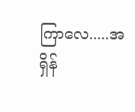ကြာလေ.....အရှိန်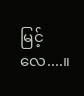မြင့်လေ....။